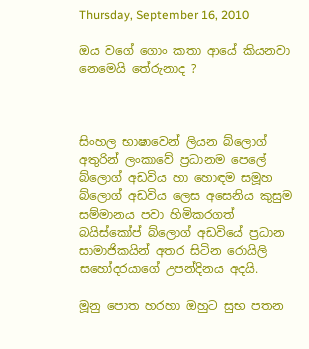Thursday, September 16, 2010

ඔය වගේ ගොං කතා ආයේ කියනවා නෙමෙයි තේරුනාද ?



සිංහල භාෂාවෙන් ලියන බ්ලොග් අතුරින් ලංකාවේ ප්‍රධානම පෙලේ බ්ලොග් අඩවිය හා හොඳම සමූහ බ්ලොග් අඩවිය ලෙස අසෙනිය කුසුම සම්මානය පවා හිමිකරගත් බයිස්කෝප් බ්ලොග් අඩවියේ ප්‍රධාන සාමාජිකයින් අතර සිටින රොයිලි සහෝදරයාගේ උපන්දිනය අදයි.

මූනු පොත හරහා ඔහුට සුභ පතන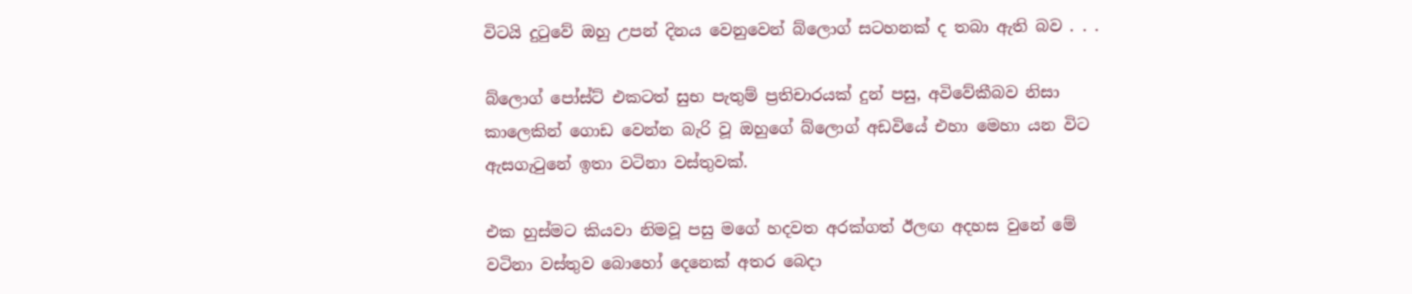විටයි දුටුවේ ඔහු උපන් දිනය වෙනුවෙන් බ්ලොග් සටහනක් ද තබා ඇති බව . . .

බ්ලොග් පෝස්ට් එකටත් සුභ පැතුම් ප්‍රතිචාරයක් දුන් පසු, අවිවේකීබව නිසා කාලෙකින් ගොඩ වෙන්න බැරි වූ ඔහුගේ බ්ලොග් අඩවියේ එහා මෙහා යන විට ඇසගැටුනේ ඉතා වටිනා වස්තුවක්.

එක හුස්මට කියවා නිමවූ පසු මගේ හදවත අරක්ගත් ඊලඟ අදහස වුනේ මේ වටිනා වස්තුව බොහෝ දෙනෙක් අතර බෙදා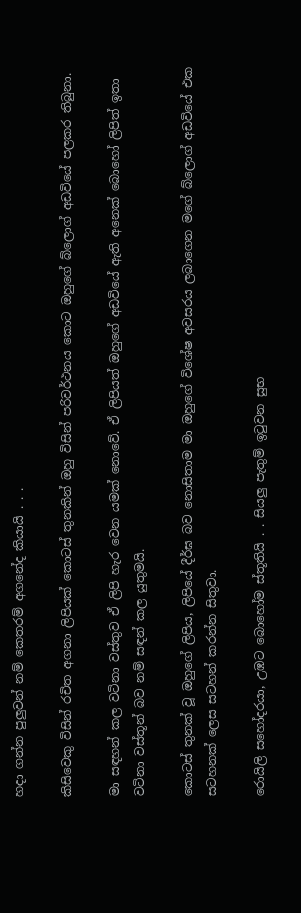හදා ගන්න පුලුවන් නම් කෙතරම් අගනේද කියායි . . .

කිසිවෙකු විසින් රචිත අගනා ලිපියක් කොටස් තුනකින් ඔහු විසින් පරිවර්ථනය කොට ඔහුගේ බ්ලොග් අඩවියේ පලකර තිබුනා.

මා සඳහන් කල වටිනා වස්තුව ඒ ලිපි හැර වෙන යමක් නොවේ. ඒ ලිපියත් ඔහුගේ අඩවියේ ඇති අනෙක් බොහෝ ලිපිත් ඉතා වටිනා වස්තූන් බව නම් සඳන් කල යුතුමයි.

කොටස් තුනක් වූ ඔහුගේ ලිපිය, ලිපියේ දීර්ඝ බව නොසිතාම මා ඔහුගේ විශේෂ අවසරය ලබාගෙන මගේ බ්ලොග් අඩවියේ එක සටහනක් ලෙස සටහන් කරන්න සිතුවා.

රොයිලි සහෝදරයා, උඹට බොහෝම ස්තූතියි . . සියලු පැතුම් ඉටුවන සුභ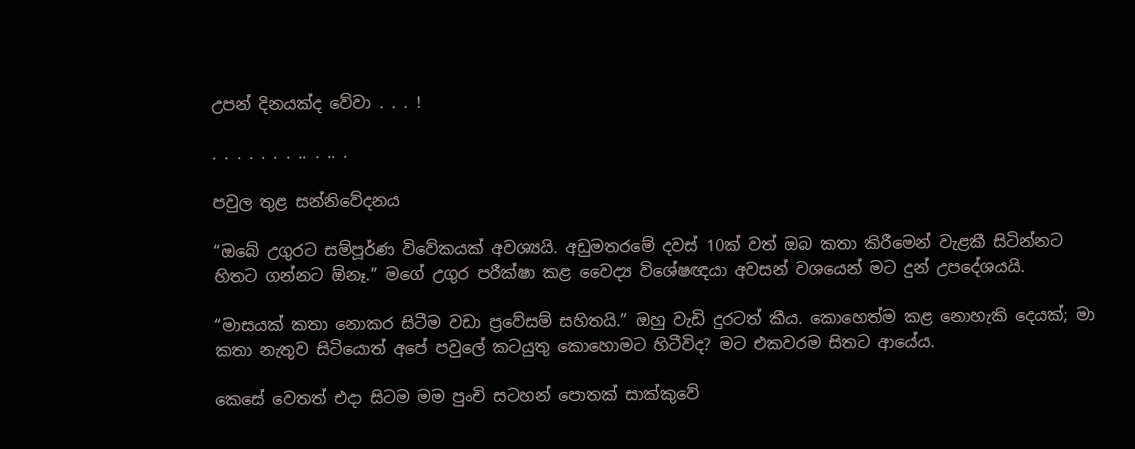උපන් දිනයක්ද වේවා . . . !

. . . . . . . .. . .. .

පවුල තුළ සන්නිවේදනය

“ඔබේ උගුරට සම්පූර්ණ විවේකයක් අවශ්‍යයි. අඩුමතරමේ දවස් 10ක් වත් ඔබ කතා කිරීමෙන් වැළකී සිටින්නට හිතට ගන්නට ඕනෑ.” මගේ උගුර පරීක්ෂා කළ වෛද්‍ය විශේෂඥයා අවසන් වශයෙන් මට දුන් උපදේශයයි.

“මාසයක් කතා නොකර සිටීම වඩා ප්‍රවේසම් සහිතයි.” ඔහු වැඩි දුරටත් කීය. කොහෙත්ම කළ නොහැකි දෙයක්; මා කතා නැතුව සිටියොත් අපේ පවුලේ කටයුතු කොහොමට හිටීවිද? මට එකවරම සිතට ආයේය.

කෙසේ වෙතත් එදා සිටම මම පුංචි සටහන් පොතක් සාක්කුවේ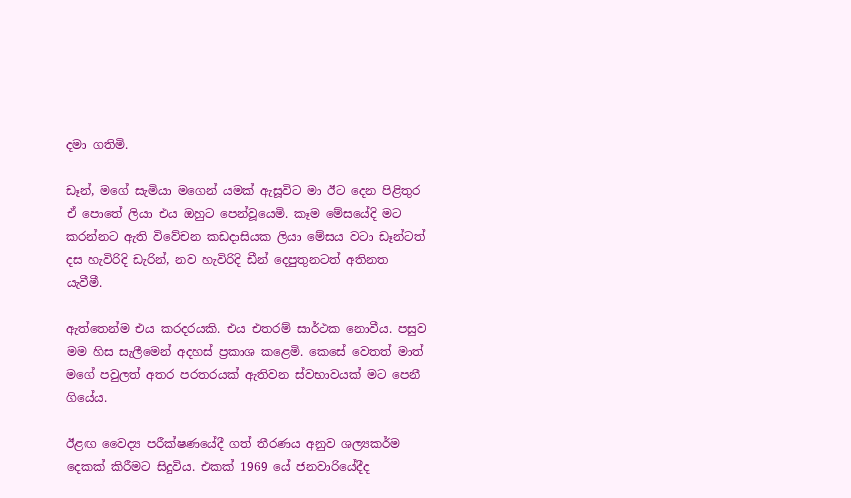දමා ගතිමි.

ඩෑන්, මගේ සැමියා මගෙන් යමක් ඇසූවිට මා ඊට දෙන පිළිතුර ඒ පොතේ ලියා එය ඔහුට පෙන්වූයෙමි. කෑම මේසයේදි මට කරන්නට ඇති විවේචන කඩදාසියක ලියා මේසය වටා ඩෑන්ටත් දස හැවිරිදි ඩැරින්, නව හැවිරිදි ඩීන් දෙපුතුනටත් අතිනත යැවීමී.

ඇත්තෙන්ම එය කරදරයකි. එය එතරම් සාර්ථක නොවීය. පසුව මම හිස සැලීමෙන් අදහස් ප්‍රකාශ කළෙමි. කෙසේ වෙතත් මාත් මගේ පවුලත් අතර පරතරයක් ඇතිවන ස්වභාවයක් මට පෙනී ගියේය.

ඊළඟ වෛද්‍ය පරීක්ෂණයේදී ගත් තීරණය අනුව ශල්‍යකර්ම දෙකක් කිරීමට සිදුවිය. එකක් 1969 යේ ජනවාරියේදීද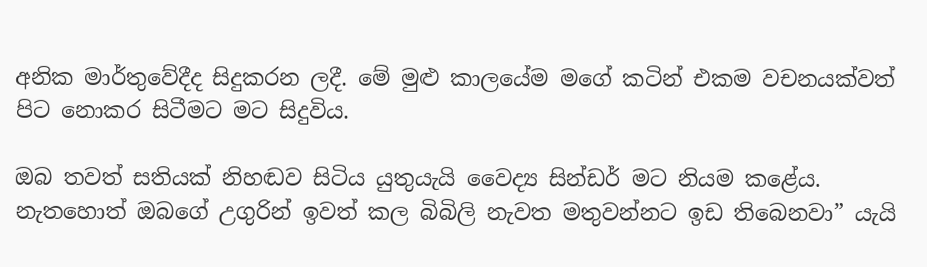අනික මාර්තුවේදීද සිදුකරන ලදී. මේ මුළු කාලයේම මගේ කටින් එකම වචනයක්වත් පිට නොකර සිටීමට මට සිදුවිය.

ඔබ තවත් සතියක් නිහඬව සිටිය යුතුයැයි වෛද්‍ය සින්ඩර් මට නියම කළේය. නැතහොත් ඔබගේ උගුරින් ඉවත් කල බිබිලි නැවත මතුවන්නට ඉඩ තිබෙනවා” යැයි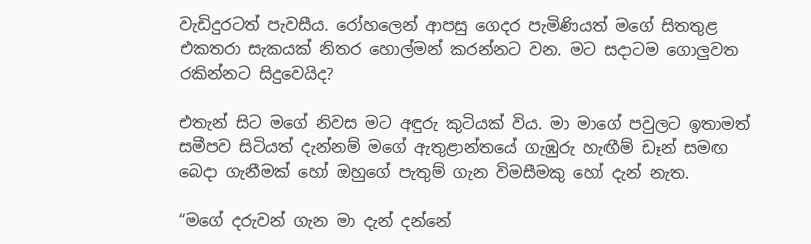වැඩිදුරටත් පැවසීය. රෝහලෙන් ආපසු ගෙදර පැමිණියත් මගේ සිතතුළ එකතරා සැකයක් නිතර හොල්මන් කරන්නට වන. මට සදාටම ගොලුවත රකින්නට සිදුවෙයිද?

එතැන් සිට මගේ නිවස මට අඳුරු කුටියක් විය. මා මාගේ පවුලට ඉතාමත් සමීපව සිටියත් දැන්නම් මගේ ඇතුළාන්තයේ ගැඹුරු හැඟීම් ඩෑන් සමඟ බෙදා ගැනීමක් හෝ ඔහුගේ පැතුම් ගැන විමසීමකු හෝ දැන් නැත.

“මගේ දරුවන් ගැන මා දැන් දන්නේ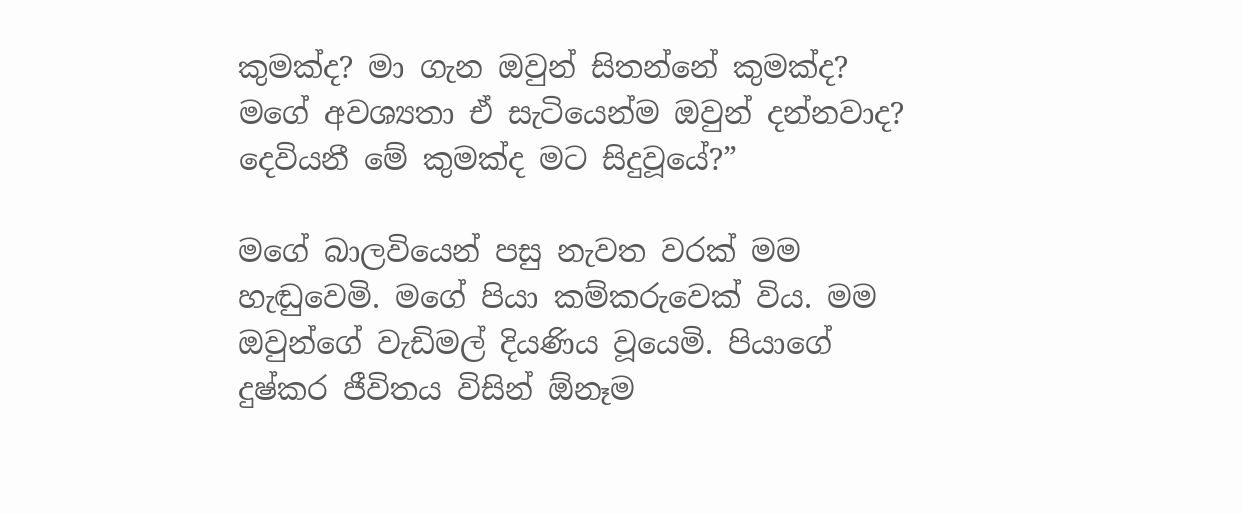කුමක්ද? මා ගැන ඔවුන් සිතන්නේ කුමක්ද? මගේ අවශ්‍යතා ඒ සැටියෙන්ම ඔවුන් දන්නවාද? දෙවියනී මේ කුමක්ද මට සිදුවූයේ?”

මගේ බාලවියෙන් පසු නැවත වරක් මම හැඬුවෙමි. මගේ පියා කම්කරුවෙක් විය. මම ඔවුන්ගේ වැඩිමල් දියණිය වූයෙමි. පියාගේ දුෂ්කර ජීවිතය විසින් ඕනෑම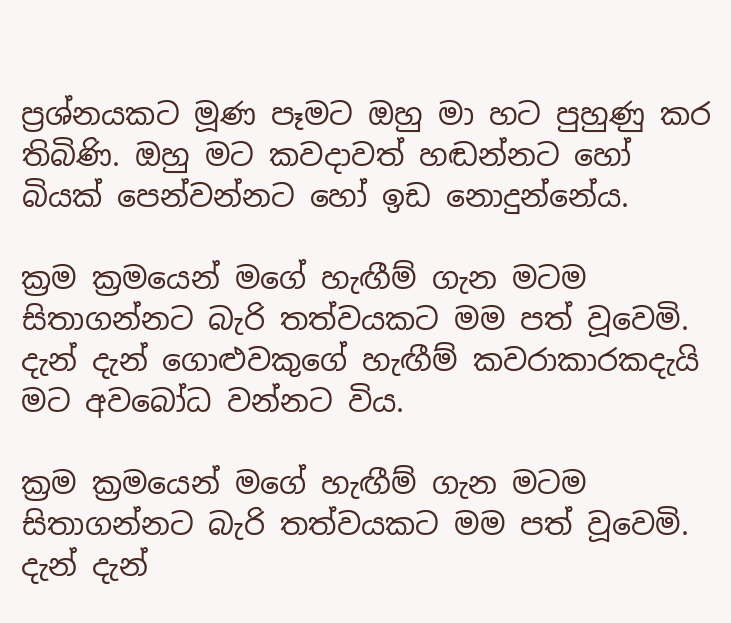ප්‍රශ්නයකට මූණ පෑමට ඔහු මා හට පුහුණු කර තිබිණි. ඔහු මට කවදාවත් හඬන්නට හෝ බියක් පෙන්වන්නට හෝ ඉඩ නොදුන්නේය.

ක්‍රම ක්‍රමයෙන් මගේ හැඟීම් ගැන මටම සිතාගන්නට බැරි තත්වයකට මම පත් වූවෙමි. දැන් දැන් ගොළුවකුගේ හැඟීම් කවරාකාරකදැයි මට අවබෝධ වන්නට විය.

ක්‍රම ක්‍රමයෙන් මගේ හැඟීම් ගැන මටම සිතාගන්නට බැරි තත්වයකට මම පත් වූවෙමි. දැන් දැන්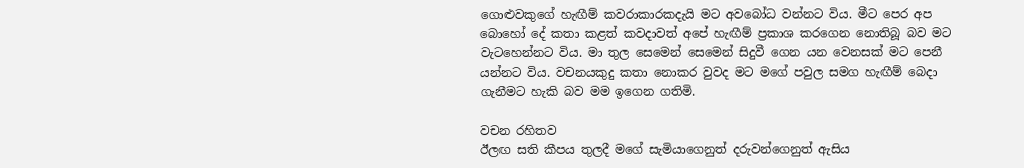ගොළුවකුගේ හැඟීම් කවරාකාරකදැයි මට අවබෝධ වන්නට විය. මීට පෙර අප බොහෝ දේ කතා කළත් කවදාවත් අපේ හැඟීම් ප්‍රකාශ කරගෙන නොතිබූ බව මට වැටහෙන්නට විය. මා තුල සෙමෙන් සෙමෙන් සිදුවී ගෙන යන වෙනසක් මට පෙනී යන්නට විය. වචනයකුදු කතා නොකර වුවද මට මගේ පවුල සමග හැඟීම් බෙදා ගැනීමට හැකි බව මම ඉගෙන ගතිමි.

වචන රහිතව
ඊලඟ සති කීපය තුලදී මගේ සැමියාගෙනුත් දරුවන්ගෙනුත් ඇසිය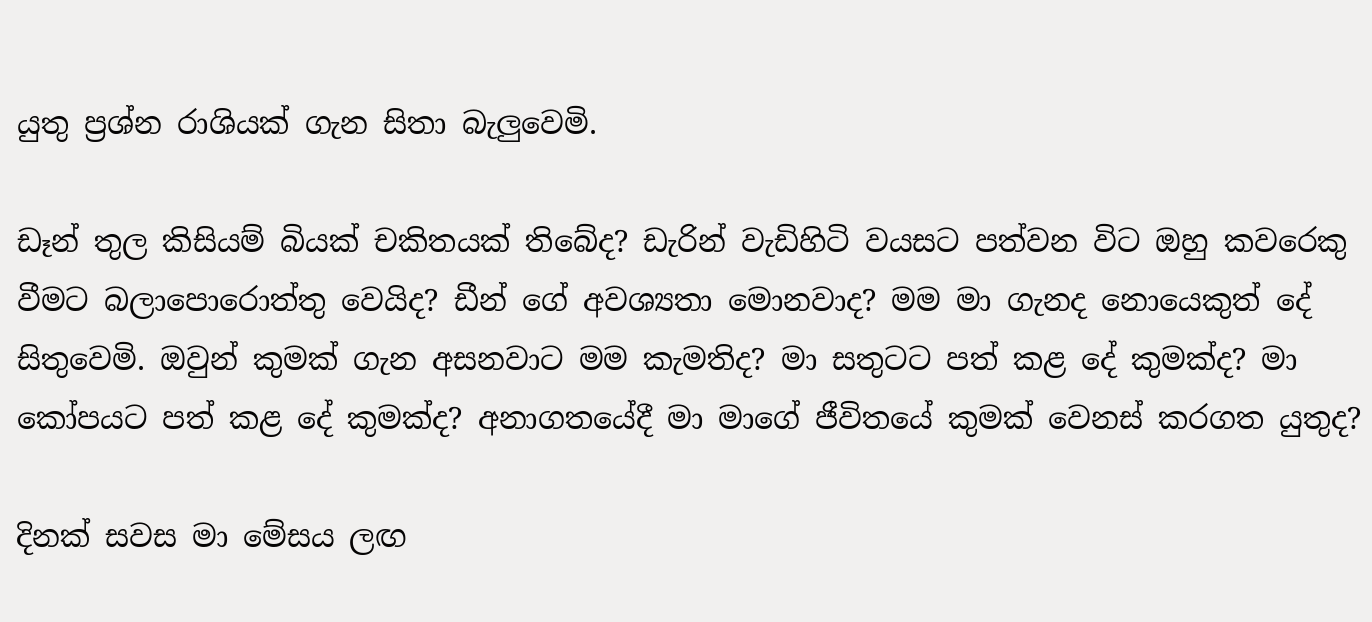යුතු ප්‍රශ්න රාශියක් ගැන සිතා බැලුවෙමි.

ඩෑන් තුල කිසියම් බියක් චකිතයක් තිබේද? ඩැරින් වැඩිහිටි වයසට පත්වන විට ඔහු කවරෙකු වීමට බලාපොරොත්තු වෙයිද? ඩීන් ගේ අවශ්‍යතා මොනවාද? මම මා ගැනද නොයෙකුත් දේ සිතුවෙමි. ඔවුන් කුමක් ගැන අසනවාට මම කැමතිද? මා සතුටට පත් කළ දේ කුමක්ද? මා කෝපයට පත් කළ දේ කුමක්ද? අනාගතයේදී මා මාගේ ජීවිතයේ කුමක් වෙනස් කරගත යුතුද?

දිනක් සවස මා මේසය ලඟ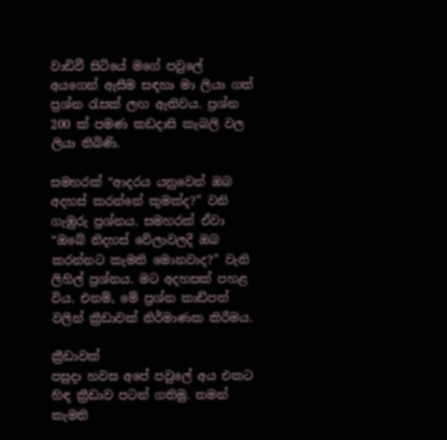වාඩිවී සිටියේ මගේ පවුලේ අයගෙන් ඇසීම සඳහා මා ලියා ගත් ප්‍රශ්න රැසක් ලඟ ඇතිවය. ප්‍රශ්න 200 ක් පමණ කඩදාසි කැබලි වල ලියා තිබිණි.

සමහරක් “ආදරය යනුවෙන් ඔබ අදහස් කරන්නේ කුමක්ද?” වනි ගැඹුරු ප්‍රශ්නය. සමහරක් ඒවා “ඔබේ නිදහස් වේලාවලදී ඔබ කරන්නට කැමති මොනවාද?” වැනි ලිහිල් ප්‍රශ්නය. මට අදහසක් පහළ විය. එනම්, මේ ප්‍රශ්න කාඩ්පත් වලින් ක්‍රීඩාවක් නිර්මාණක කිරීමය.

ක්‍රීඩාවක්
පසුදා හවස අපේ පවුලේ අය එකට හිඳ ක්‍රීඩාව පටන් ගතිමු. තමන් කැමති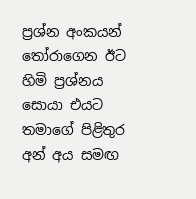ප්‍රශ්න අංකයන් තෝරාගෙන ඊට හිමි ප්‍රශ්නය සොයා එයට තමාගේ පිළිතුර අන් අය සමඟ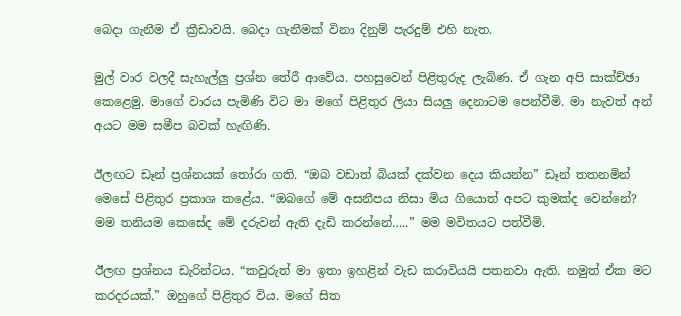බෙදා ගැනීම ඒ ක්‍රීඩාවයි. බෙදා ගැනීමක් විනා දිනුම් පැරදුම් එහි නැත.

මුල් වාර වලදී සැහැල්ලු ප්‍රශ්න තේරී ආවේය. පහසුවෙන් පිළිතුරුද ලැබිණ. ඒ ගැන අපි සාක්ච්ඡා කෙළෙමු. මාගේ වාරය පැමිණි විට මා මගේ පිළිතුර ලියා සියලු දෙනාටම පෙන්වීමි. මා නැවත් අන් අයට මම සමීප බවක් හැඟිණි.

ඊලඟට ඩෑන් ප්‍රශ්නයක් තෝරා ගති. “ඔබ වඩාත් බියක් දක්වන දෙය කියන්න” ඩෑන් තතනමින් මෙසේ පිළිතුර ප්‍රකාශ කළේය. “ඔබගේ මේ අසනීපය නිසා මිය ගියොත් අපට කුමක්ද වෙන්නේ? මම තනියම කෙසේද මේ දරුවන් ඇති දැඩි කරන්නේ…..” මම මවිතයට පත්වීමි.

ඊලඟ ප්‍රශ්නය ඩැරින්ටය. “කවුරුත් මා ඉතා ඉහළින් වැඩ කරාවියයි පතනවා ඇති. නමුත් ඒක මට කරදරයක්.” ඔහුගේ පිළිතුර විය. මගේ සිත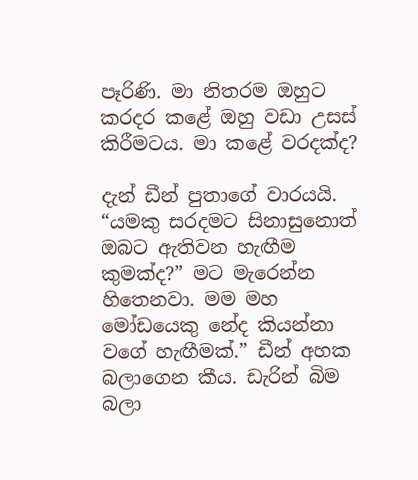පෑරිණි. මා නිතරම ඔහුට කරදර කළේ ඔහු වඩා උසස් කිරීමටය. මා කළේ වරදක්ද?

දැන් ඩීන් පුතාගේ වාරයයි. “යමකු සරදමට සිනාසුනොත් ඔබට ඇතිවන හැඟීම කුමක්ද?” මට මැරෙන්න හිතෙනවා. මම මහ මෝඩයෙකු නේද කියන්නා වගේ හැඟීමක්.” ඩීන් අහක බලාගෙන කීය. ඩැරින් බිම බලා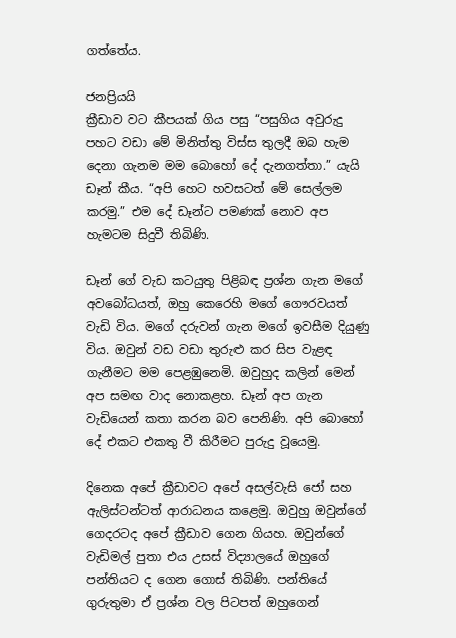ගත්තේය.

ජනප්‍රියයි
ක්‍රීඩාව වට කීපයක් ගිය පසු “පසුගිය අවුරුදු පහට වඩා මේ මිනිත්තු විස්ස තුලදී ඔබ හැම දෙනා ගැනම මම බොහෝ දේ දැනගත්තා.” යැයි ඩෑන් කීය. “අපි හෙට හවසටත් මේ සෙල්ලම කරමු.” එම දේ ඩෑන්ට පමණක් නොව අප හැමටම සිදුවී තිබිණි.

ඩෑන් ගේ වැඩ කටයුතු පිළිබඳ ප්‍රශ්න ගැන මගේ අවබෝධයත්, ඔහු කෙරෙහි මගේ ගෞරවයත් වැඩි විය. මගේ දරුවන් ගැන මගේ ඉවසීම දියුණු විය. ඔවුන් වඩ වඩා තුරුළු කර සිප වැළඳ ගැනීමට මම පෙළඹුනෙමි. ඔවුහුද කලින් මෙන් අප සමඟ වාද නොකළහ. ඩෑන් අප ගැන වැඩියෙන් කතා කරන බව පෙනිණි. අපි බොහෝ දේ එකට එකතු වී කිරීමට පුරුදු වූයෙමු.

දිනෙක අපේ ක්‍රීඩාවට අපේ අසල්වැසි ජෝ සහ ඇලිස්ටන්ටත් ආරාධනය කළෙමු. ඔවුහු ඔවුන්ගේ ගෙදරටද අපේ ක්‍රීඩාව ගෙන ගියහ. ඔවුන්ගේ වැඩිමල් පුතා එය උසස් විද්‍යාලයේ ඔහුගේ පන්තියට ද ගෙන ගොස් තිබිණි. පන්තියේ ගුරුතුමා ඒ ප්‍රශ්න වල පිටපත් ඔහුගෙන්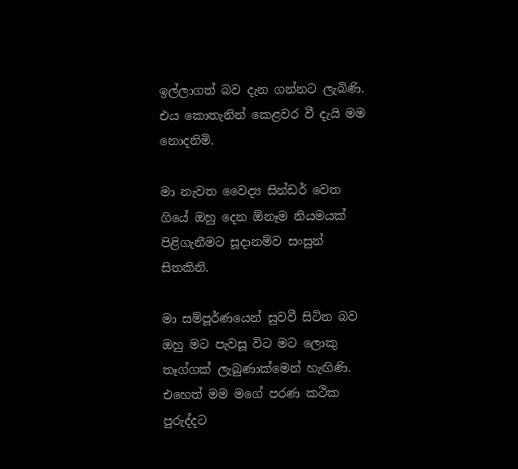ඉල්ලාගත් බව දැන ගන්නට ලැබිණි. එය කොතැනින් කෙළවර වී දැයි මම නොදනිමි.

මා නැවත වෛද්‍ය සින්ඩර් වෙත ගියේ ඔහු දෙන ඕනෑම නියමයක් පිළිගැනීමට සූදානම්ව සංසුන් සිතකිනි.

මා සම්පූර්ණයෙන් සුවවී සිටින බව ඔහු මට පැවසූ විට මට ලොකු තෑග්ගක් ලැබුණාක්මෙන් හැඟිණි. එහෙත් මම මගේ පරණ කථික පුරුද්දට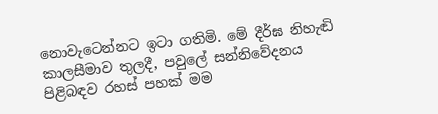නොවැටෙන්නට ඉටා ගතිමි. මේ දීර්ඝ නිහැඬි කාලසීමාව තුලදී, පවුලේ සන්නිවේදනය පිළිබඳව රහස් පහක් මම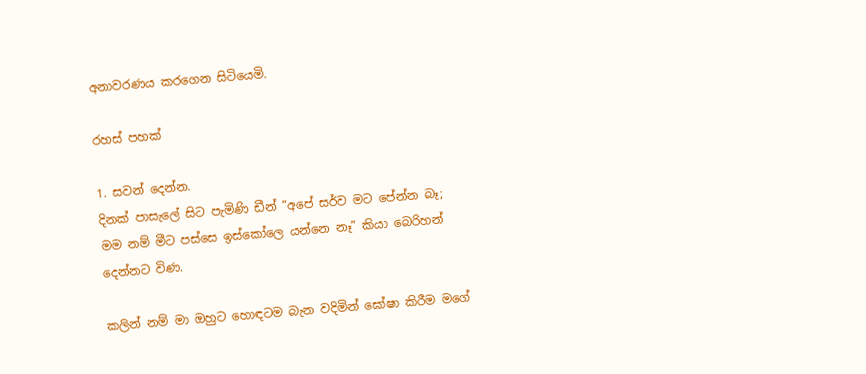අනාවරණය කරගෙන සිටියෙමි.

රහස් පහක්

1. සවන් දෙන්න.
දිනක් පාසැලේ සිට පැමිණි ඩීන් “අපේ සර්ව මට පේන්න බෑ; මම නම් මීට පස්සෙ ඉස්කෝලෙ යන්නෙ නෑ” කියා බෙරිහන් දෙන්නට විණ.

කලින් නම් මා ඔහුට හොඳටම බැන වදිමින් ඝෝෂා කිරීම මගේ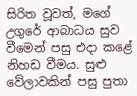සිරිත වූවත්, මගේ උගුරේ ආබාධය සුව වීමෙන් පසු එදා කළේ නිහඩ වීමය. සුළු වේලාවකින් පසු පුතා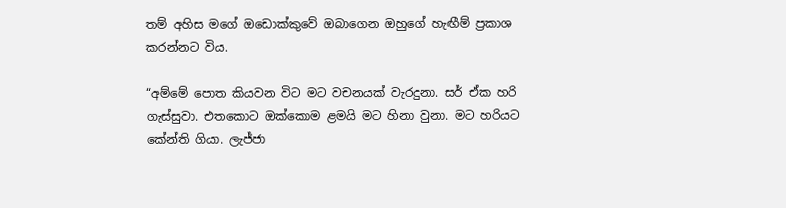තම් අහිස මගේ ඔඩොක්කුවේ ඔබාගෙන ඔහුගේ හැඟීම් ප්‍රකාශ කරන්නට විය.

“අම්මේ පොත කියවන විට මට වචනයක් වැරදුනා. සර් ඒක හරි ගැස්සුවා. එතකොට ඔක්කොම ළමයි මට හිනා වුනා. මට හරියට කේන්ති ගියා. ලැජ්ජා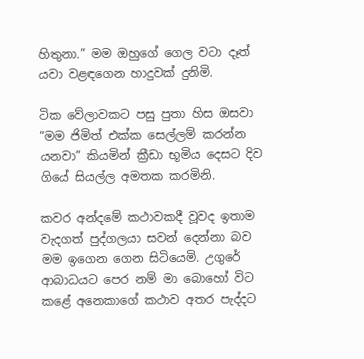හිතුනා.” මම ඔහුගේ ගෙල වටා දෑත් යවා වළඳගෙන හාදුවක් දුනිමි.

ටික වේලාවකට පසු පුතා හිස ඔසවා “මම ජිමිත් එක්ක සෙල්ලම් කරන්න යනවා” කියමින් ක්‍රීඩා භූමිය දෙසට දිව ගියේ සියල්ල අමතක කරමිනි.

කවර අන්දමේ කථාවකදී වූවද ඉතාම වැදගත් පුද්ගලයා සවන් දෙන්නා බව මම ඉගෙන ගෙන සිටියෙමි. උගුරේ ආබාධයට පෙර නම් මා බොහෝ විට කළේ අනෙකාගේ කථාව අතර පැද්දට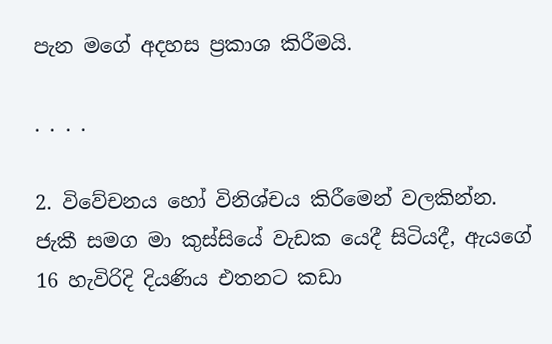පැන මගේ අදහස ප්‍රකාශ කිරීමයි.

. . . .

2. විවේචනය හෝ විනිශ්චය කිරීමෙන් වලකින්න.
ජැකී සමග මා කුස්සියේ වැඩක යෙදී සිටියදී, ඇයගේ 16 හැවිරිදි දියණිය එතනට කඩා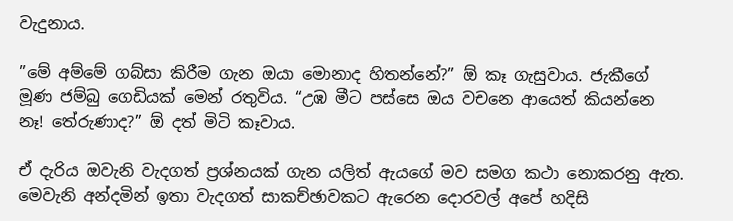වැදුනාය.

”මේ අම්මේ ගබ්සා කිරීම ගැන ඔයා මොනාද හිතන්නේ?” ඕ කෑ ගැසුවාය. ජැකීගේ මූණ ජම්බු ගෙඩියක් මෙන් රතුවිය. “උඹ මීට පස්සෙ ඔය වචනෙ ආයෙත් කියන්නෙ නෑ! තේරුණාද?” ඕ දත් මිටි කෑවාය.

ඒ දැරිය ඔවැනි වැදගත් ප්‍රශ්නයක් ගැන යලිත් ඇයගේ මව සමග කථා නොකරනු ඇත. මෙවැනි අන්දමින් ඉතා වැදගත් සාකච්ඡාවකට ඇරෙන දොරවල් අපේ හදිසි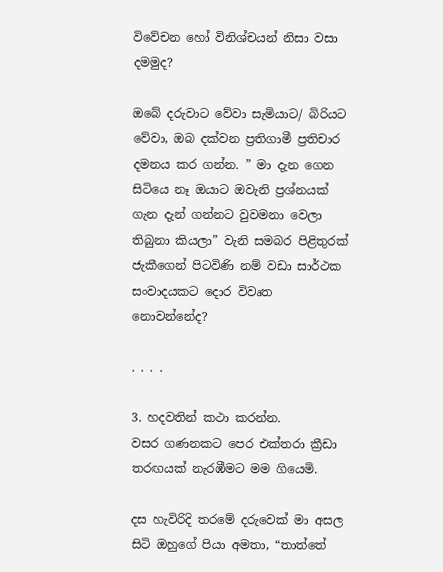විවේචන හෝ විනිශ්චයන් නිසා වසා දමමුද?

ඔබේ දරුවාට වේවා සැමියාට/ බිරියට වේවා, ඔබ දක්වන ප්‍රතිගාමී ප්‍රතිචාර දමනය කර ගන්න. ” මා දැන ගෙන සිටියෙ නෑ ඔයාට ඔවැනි ප්‍රශ්නයක් ගැන දැන් ගන්නට වුවමනා වෙලා තිබුනා කියලා” වැනි සමබර පිළිතුරක් ජැකීගෙන් පිටවිණි නම් වඩා සාර්ථක සංවාදයකට දොර විවෘත නොවන්නේද?

. . . .

3. හදවතින් කථා කරන්න.
වසර ගණනකට පෙර එක්තරා ක්‍රීඩා තරඟයක් නැරඹීමට මම ගියෙමි.

දස හැවිරිදි තරමේ දරුවෙක් මා අසල සිටි ඔහුගේ පියා අමතා, “තාත්තේ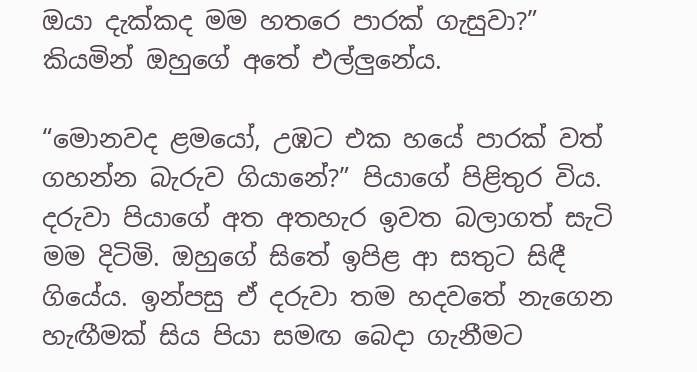ඔයා දැක්කද මම හතරෙ පාරක් ගැසුවා?” කියමින් ඔහුගේ අතේ එල්ලුනේය.

“මොනවද ළමයෝ, උඹට එක හයේ පාරක් වත් ගහන්න බැරුව ගියානේ?” පියාගේ පිළිතුර විය. දරුවා පියාගේ අත අතහැර ඉවත බලාගත් සැටි මම දිටිමි. ඔහුගේ සිතේ ඉපිළ ආ සතුට සිඳී ගියේය. ඉන්පසු ඒ දරුවා තම හදවතේ නැගෙන හැඟීමක් සිය පියා සමඟ බෙදා ගැනීමට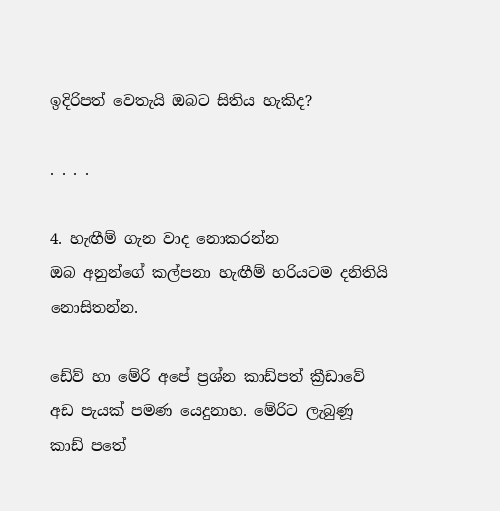ඉදිරිපත් වෙතැයි ඔබට සිතිය හැකිද?

. . . .

4. හැඟීම් ගැන වාද නොකරන්න
ඔබ අනුන්ගේ කල්පනා හැඟීම් හරියටම දනිතියි නොසිතන්න.

ඩේව් හා මේරි අපේ ප්‍රශ්න කාඩ්පත් ක්‍රීඩාවේ අඩ පැයක් පමණ යෙදුනාහ. මේරිට ලැබුණූ කාඩ් පතේ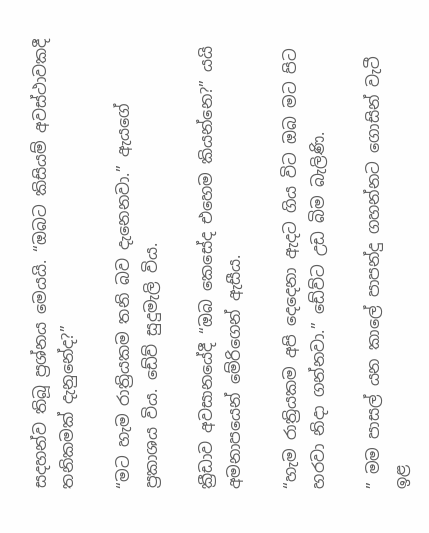සදහන්ව තිබූ ප්‍රශ්නය මෙයයි. “ඔබට කිසියම් අවස්ථාවකදී තනිකමක් දැනුනේද?”

“මට හැම රාත්‍රියකම තනි බව දැනෙනවා.” ඇයගේ ප්‍රකාශය විය. ඩේව් සුදුමැලි විය.

ක්‍රීඩාව අවසානයේදී “ඔබ කෙසේද එහෙම කියන්නෙ?” යයි අමනාපයෙන් මේරිගෙන් ඇසීය.

“හැම රාත්‍රියකම අපි දෙදෙනා ඇදට ගිය විට ඔබ මට පිට හරවා නිදා ගන්නවා.” ඩේව්ට උඩ බිම බැලිණි.

” මම පාසල් යන කාලේ පාපන්දු ගහන්නට ගොසින් වැටී ඉළ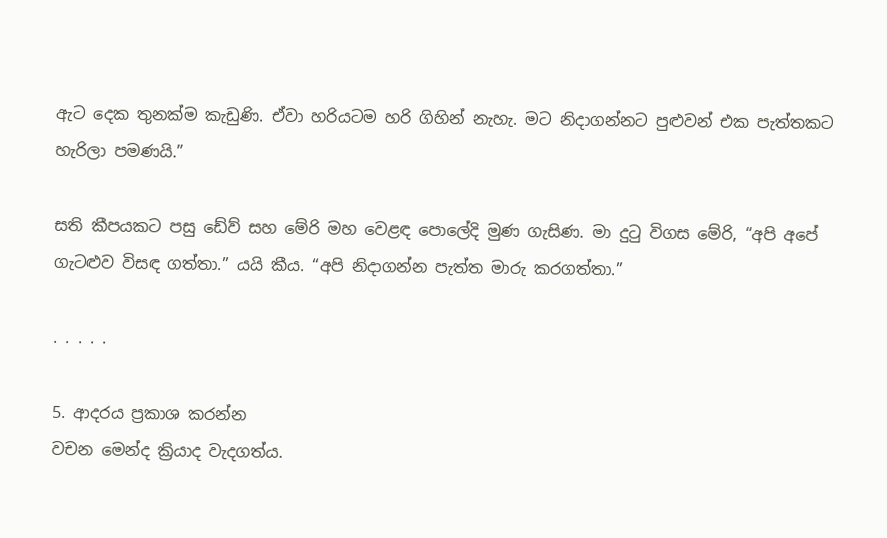ඇට දෙක තුනක්ම කැඩුණි. ඒවා හරියටම හරි ගිහින් නැහැ. මට නිදාගන්නට පුළුවන් එක පැත්තකට හැරිලා පමණයි.”

සති කීපයකට පසු ඩේව් සහ මේරි මහ වෙළඳ පොලේදි මුණ ගැසිණ. මා දුටු විගස මේරි, “අපි අපේ ගැටළුව විසඳ ගත්තා.” යයි කීය. “අපි නිදාගන්න පැත්ත මාරු කරගත්තා.”

. . . . .

5. ආදරය ප්‍රකාශ කරන්න
වචන මෙන්ද ක්‍රියාද වැදගත්ය.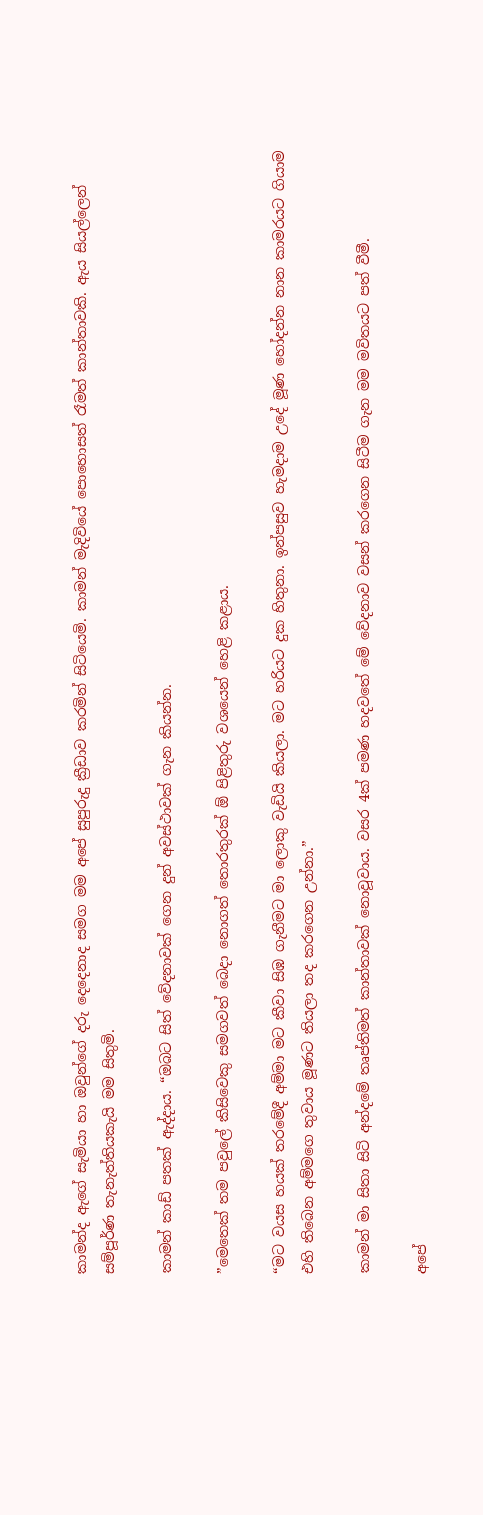කාමන්ද ඇගේ සැමියා හා ඔවුන්ගේ දරු දෙදෙනාද සමග මම අපේ සුපුරුදු ක්‍රීඩාව කරමින් සිටියෙමි. කාමන් මැදිවියේ පොහොසත් රෑමත් කාන්තාවකි. ඇය සියල්ලෙන් සම්පූර්ණ තැනැත්තියකැයි මම සිතුමි.

කාමන් කාඩ් පතක් ඇද්දාය. “ඔබට සිත් වේදනාවක් ගෙන දුන් අවස්ථාවක් ගැන කියන්න.

”මෙතෙක් තම පවුලේ කිසිවෙකු සමගවත් බෙදා නොගත් තොරතුරක් ඕ පිළිතුරු වශයෙන් හෙළි කළාය.

“මට වයස හයක් තරමේදී අම්මා මට කීවා සිඹ ගැනීමට මා ලොකු වැඩියි කියලා. මට හරියට දුක හිතුනා. ඉන්පසුව හැමදාම උදේ මූණ හෝදන්න නාන කාමරයට ගියාම එහි තිබෙන අම්මගෙ තුවාය මූණට තියලා තද කරගෙන උන්නා.”

කාමන් මා සිතා සිටි අන්දමේ තෘප්තිමත් කාන්තාවක් නොවූවාය. වසර 4ක් පමණ හදවතේ මේ වේදනාව වසන් කරගෙන සිටීම ගැන මම මවිතයට පත් වීමී.

අපේ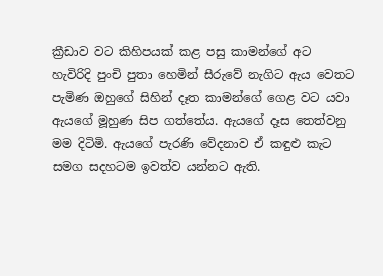ක්‍රීඩාව වට කිහිපයක් කළ පසු කාමන්ගේ අට හැවිරිදි පුංචි පුතා හෙමින් සීරුවේ නැගිට ඇය වෙතට පැමිණ ඔහුගේ සිහින් දෑත කාමන්ගේ ගෙළ වට යවා ඇයගේ මූහුණ සිප ගත්තේය. ඇයගේ දෑස තෙත්වනු මම දිටිමි. ඇයගේ පැරණි වේදනාව ඒ කඳුළු කැට සමග සදහටම ඉවත්ව යන්නට ඇති.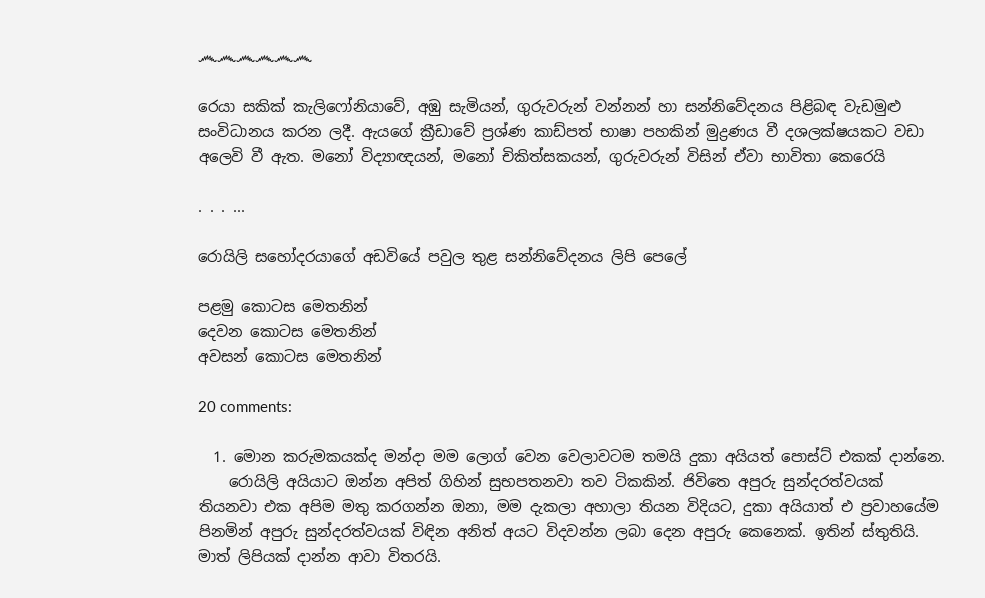෴෴෴෴෴෴

රෙයා සකික් කැලිෆෝනියාවේ, අඹු සැමියන්, ගුරුවරුන් වන්නන් හා සන්නිවේදනය පිළිබඳ වැඩමුළු සංවිධානය කරන ලදී. ඇයගේ ක්‍රීඩාවේ ප්‍රශ්ණ කාඩ්පත් භාෂා පහකින් මුද්‍රණය වී දශලක්ෂයකට වඩා අලෙවි වී ඇත. මනෝ විද්‍යාඥයන්, මනෝ චිකිත්සකයන්, ගුරුවරුන් විසින් ඒවා භාවිතා කෙරෙයි

. . . ...

රොයිලි සහෝදරයාගේ අඩවියේ පවුල තුළ සන්නිවේදනය ලිපි පෙලේ

පළමු කොටස මෙතනින්
දෙවන කොටස මෙතනින්
අවසන් කොටස මෙතනින්

20 comments:

  1. මොන කරුමකයක්ද මන්දා මම ලොග් වෙන වෙලාවටම තමයි දුකා අයියත් පොස්ට් එකක් දාන්නෙ.
    රොයිලි අයියාට ඔන්න අපිත් ගිහින් සුභපතනවා තව ටිකකින්. ජිවිතෙ අපුරු සුන්දරත්වයක් තියනවා එක අපිම මතු කරගන්න ඔනා, මම දැකලා අහාලා තියන විදියට, දුකා අයියාත් එ ප්‍රවාහයේම පිනමින් අපුරු සුන්දරත්වයක් විඳින අනිත් අයට විදවන්න ලබා දෙන අපුරු කෙනෙක්. ඉතින් ස්තුතියි. මාත් ලිපියක් දාන්න ආවා විතරයි.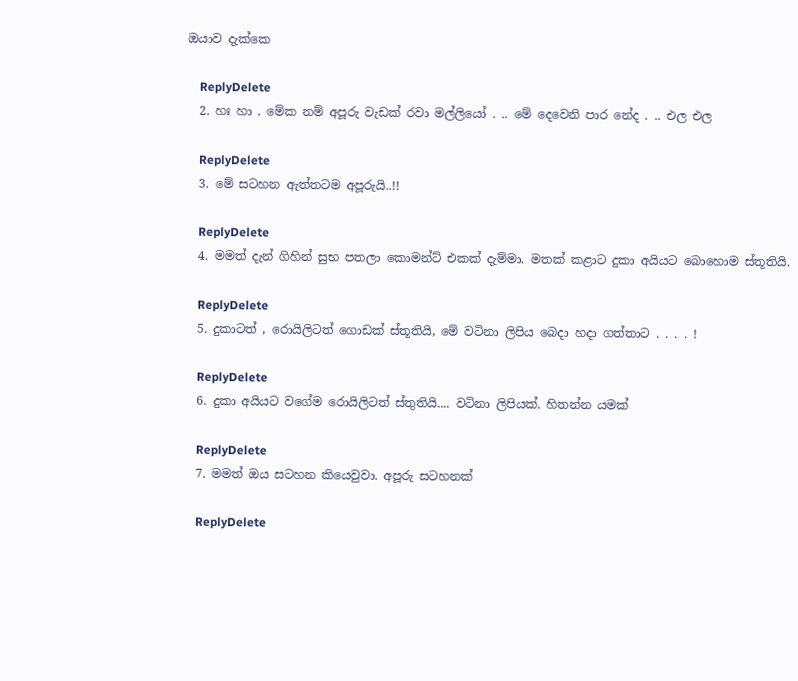ඔයාව දැක්කෙ

    ReplyDelete
  2. හඃ හා . මේක නම් අපූරු වැඩක් රවා මල්ලියෝ . .. මේ දෙවෙනි පාර නේද . .. එල එල

    ReplyDelete
  3. මේ සටහන ඇත්තටම අපූරුයි..!!

    ReplyDelete
  4. මමත් දැන් ගිහින් සුභ පතලා කොමන්ට් එකක් දැම්මා. මතක් කළාට දුකා අයියට බොහොම ස්තූතියි.

    ReplyDelete
  5. දුකාටත් , රොයිලිටත් ගොඩක් ස්තූතියි, මේ වටිනා ලිපිය බෙදා හදා ගත්තාට . . . . !

    ReplyDelete
  6. දුකා අයියට වගේම රොයිලිටත් ස්තුතියි.... වටිනා ලිපියක්. හිතන්න යමක්

    ReplyDelete
  7. මමත් ඔය සටහන කියෙවුවා. අපූරු සටහනක්

    ReplyDelete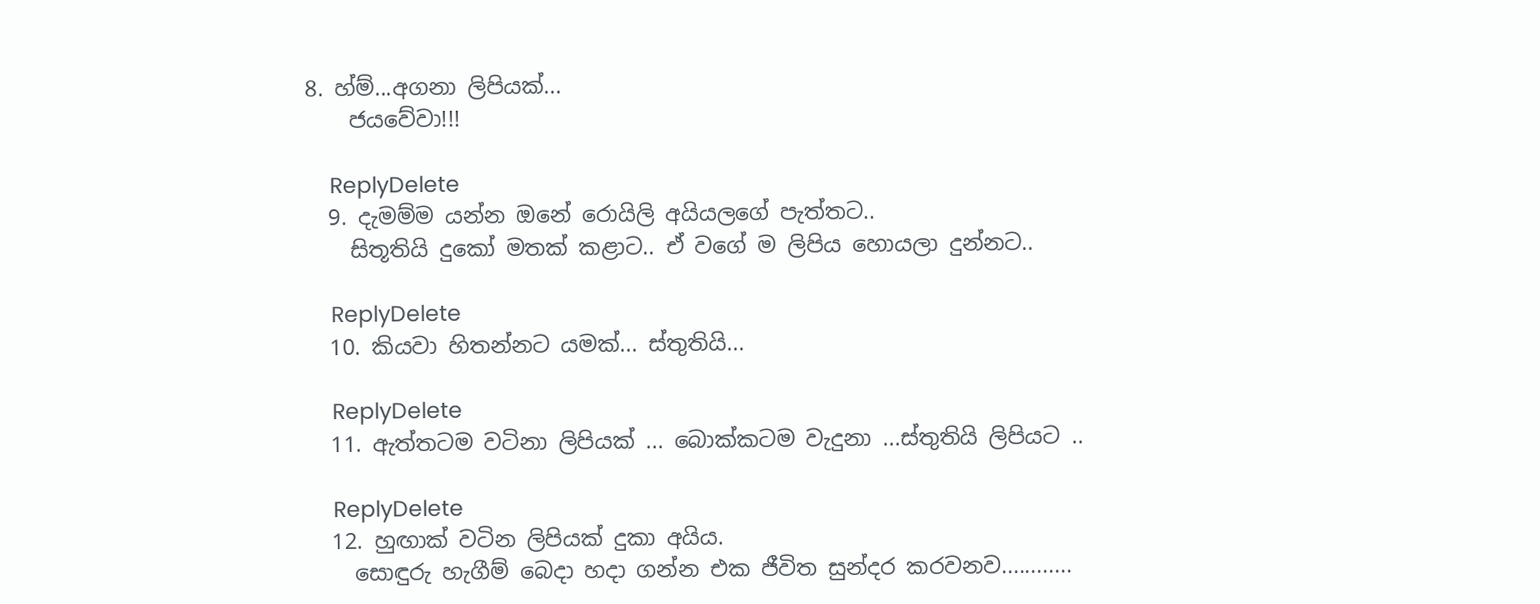8. හ්ම්...අගනා ලිපියක්...
    ජයවේවා!!!

    ReplyDelete
  9. දැමම්ම යන්න ඔනේ රොයිලි අයියලගේ පැත්තට..
    සිතූතියි දුකෝ මතක් කළාට.. ඒ වගේ ම ලිපිය හොයලා දුන්නට..

    ReplyDelete
  10. කියවා හිතන්නට යමක්... ස්තුතියි...

    ReplyDelete
  11. ඇත්තටම වටිනා ලිපියක් ... බොක්කටම වැදුනා ...ස්තුතියි ලිපියට ..

    ReplyDelete
  12. හුඟාක් වටින ලිපියක් දුකා අයිය.
    සොඳුරු හැගීම් බෙදා හදා ගන්න එක ජීවිත සුන්දර කරවනව............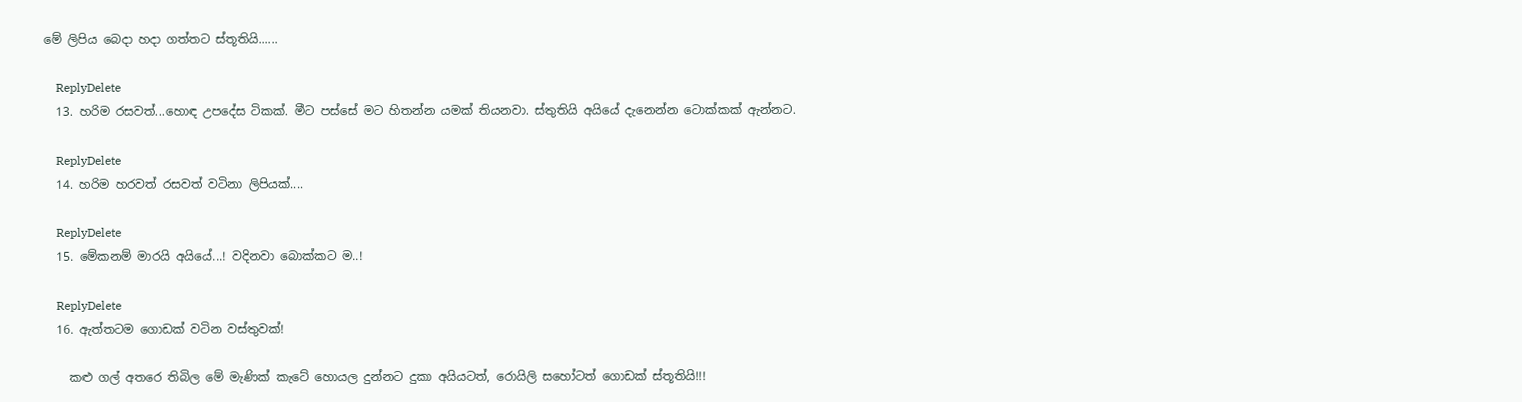මේ ලිපිය බෙදා හදා ගත්තට ස්තූතියි......

    ReplyDelete
  13. හරිම රසවත්...හොඳ උපදේස ටිකක්. මීට පස්සේ මට හිතන්න යමක් තියනවා. ස්තුතියි අයියේ දැනෙන්න ටොක්කක් ඇන්නට.

    ReplyDelete
  14. හරිම හරවත් රසවත් වටිනා ලිපියක්....

    ReplyDelete
  15. මේකනම් මාරයි අයියේ...! වදිනවා බොක්කට ම..!

    ReplyDelete
  16. ඇත්තටම ගොඩක් වටින වස්තුවක්!

    කළු ගල් අතරෙ තිබිල මේ මැණික් කැටේ හොයල දුන්නට දුකා අයියටත්, රොයිලි සහෝටත් ගොඩක් ස්තූතියි!!!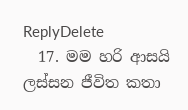ReplyDelete
  17. මම හරි ආසයි ලස්සන ජීවිත කතා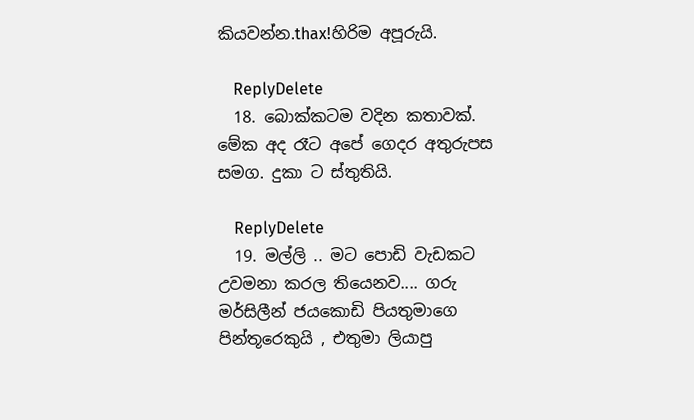කියවන්න.thax!හිරිම අපූරුයි.

    ReplyDelete
  18. බොක්කටම වදින කතාවක්. මේක අද රෑට අපේ ගෙදර අතුරුපස සමග. දුකා ට ස්තුතියි.

    ReplyDelete
  19. මල්ලි .. මට පොඩි වැඩකට උවමනා කරල තියෙනව.... ගරු මර්සිලීන් ජයකොඩි පියතුමාගෙ පින්තූරෙකුයි , එතුමා ලියාපු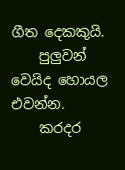ගීත දෙකකුයි.
    පුලුවන් වෙයිද හොයල එවන්න.
    කරදර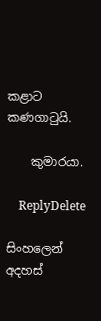කළාට කණගාටුයි.

    කුමාරයා.

    ReplyDelete

සිංහලෙන් අදහස්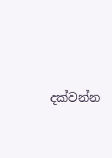දක්වන්න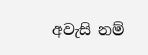අවැසි නම්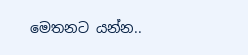මෙතනට යන්න..